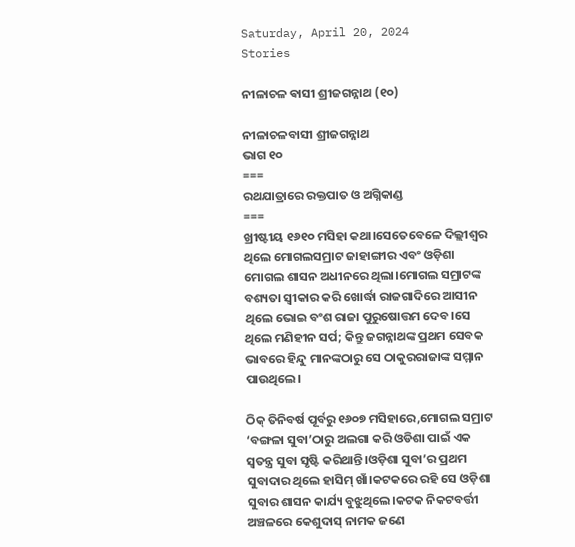Saturday, April 20, 2024
Stories

ନୀଳାଚଳ ଵାସୀ ଶ୍ରୀଜଗନ୍ନାଥ (୧୦)

ନୀଳାଚଳବାସୀ ଶ୍ରୀଜଗନ୍ନାଥ
ଭାଗ ୧୦
===
ରଥଯାତ୍ରାରେ ରକ୍ତପାତ ଓ ଅଗ୍ନିକାଣ୍ଡ
===
ଖ୍ରୀଷ୍ଟୀୟ ୧୬୧୦ ମସିହା କଥା।ସେତେବେଳେ ଦିଲ୍ଲୀଶ୍ବର ଥିଲେ ମୋଗଲସମ୍ରାଟ ଜାହାଙ୍ଗୀର ଏବଂ ଓଡ଼ିଶା ମୋଗଲ ଶାସନ ଅଧୀନରେ ଥିଲା।ମୋଗଲ ସମ୍ରାଟଙ୍କ ବଶ୍ୟତା ସ୍ବୀକାର କରି ଖୋର୍ଦ୍ଧା ରାଜଗାଦିରେ ଆସୀନ ଥିଲେ ଭୋଇ ବଂଶ ରାଜା ପୁରୁଷୋତ୍ତମ ଦେବ।ସେ ଥିଲେ ମଣିହୀନ ସର୍ପ; କିନ୍ତୁ ଜଗନ୍ନାଥଙ୍କ ପ୍ରଥମ ସେବକ ଭାବରେ ହିନ୍ଦୁ ମାନଙ୍କଠାରୁ ସେ ଠାକୁରରାଜାଙ୍କ ସମ୍ମାନ ପାଉଥିଲେ।

ଠିକ୍ ତିନିବର୍ଷ ପୂର୍ବରୁ ୧୬୦୭ ମସିହାରେ,ମୋଗଲ ସମ୍ରାଟ ‘ବଙ୍ଗଳା ସୁବା’ଠାରୁ ଅଲଗା ‌କରି ଓଡିଶା ପାଇଁ ଏକ ସ୍ବତନ୍ତ୍ର ସୁବା ସୃଷ୍ଟି କରିଥାନ୍ତି।ଓଡ଼ିଶା ସୁବା’ର ପ୍ରଥମ ସୁବାଦାର ଥିଲେ ହାସିମ୍ ଖାଁ।କଟକରେ ରହି ସେ ଓଡ଼ିଶା ସୁବାର ଶାସନ କାର୍ଯ୍ୟ ବୁଝୁଥିଲେ।କଟକ ନିକଟବର୍ତ୍ତୀ ଅଞ୍ଚଳରେ କେଶୁଦାସ୍ ନାମକ ଜଣେ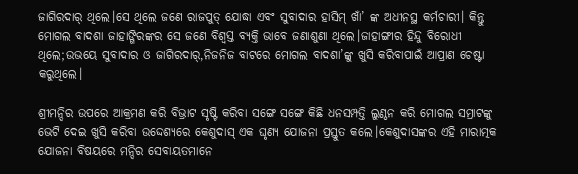ଜାଗିରଦାର୍ ଥିଲେ।ସେ ଥିଲେ ଜଣେ ରାଜପୁତ୍ ଯୋଦ୍ଧା ଏବଂ ସୁବାଦାର ହାସିମ୍ ଖାଁ’ ଙ୍କ ଅଧୀନସ୍ଥ କର୍ମଚାରୀ। କିନ୍ତୁ ମୋଗଲ ବାଦଶା ଜାହାଙ୍ଗିରଙ୍କର ସେ ଜଣେ ବିଶ୍ଵସ୍ତ ବ୍ୟକ୍ତି ଭାବେ ଜଣାଶୁଣା ଥିଲେ।ଜାହାଙ୍ଗୀର ହିନ୍ଦୁ ବିରୋଧୀ ଥିଲେ;ଉଭୟେ ସୁବାଦାର ଓ ଜାଗିରଦାର୍,ନିଜନିଜ ବାଟରେ ମୋଗଲ ବାଦଶା’ଙ୍କୁ ଖୁସି କରିବାପାଇଁ ଆପ୍ରାଣ ଚେଷ୍ଟା କରୁଥିଲେ।

ଶ୍ରୀମନ୍ଦିର ଉପରେ ଆକ୍ରମଣ କରି ବିଭ୍ରାଟ ସୃଷ୍ଟି କରିବା ସଙ୍ଗେ ସଙ୍ଗେ କିଛି ଧନସମ୍ପତ୍ତି ଲୁଣ୍ଠନ କରି ମୋଗଲ ସମ୍ରାଟଙ୍କୁ ଭେଟି ଦେଇ ଖୁସି କରିବା ଉଦ୍ଦେଶ୍ୟରେ କେଶୁଦାସ୍ ଏକ ଘୃଣ୍ୟ ଯୋଜନା ପ୍ରସ୍ତୁତ କଲେ।କେଶୁଦାସଙ୍କର ଏହି ମାରାତ୍ମକ ଯୋଜନା ବିଷୟରେ ମନ୍ଦିର ସେବାୟତମାନେ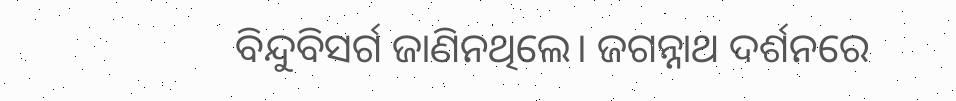ବିନ୍ଦୁବିସର୍ଗ ଜାଣିନଥିଲେ। ଜଗନ୍ନାଥ ଦର୍ଶନରେ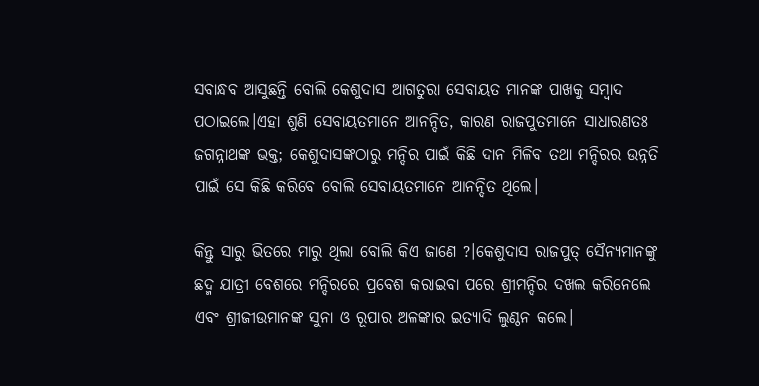ସବାନ୍ଧବ ଆସୁଛନ୍ତି ବୋଲି କେଶୁଦାସ ଆଗତୁରା ସେବାୟତ ମାନଙ୍କ ପାଖକୁ ସମ୍ବାଦ ପଠାଇଲେ।ଏହା ଶୁଣି ସେବାୟତମାନେ ଆନନ୍ଦିତ, କାରଣ ରାଜପୁତମାନେ ସାଧାରଣତଃ ଜଗନ୍ନାଥଙ୍କ ଭକ୍ତ; କେଶୁଦାସଙ୍କଠାରୁ ମନ୍ଦିର ପାଇଁ କିଛି ଦାନ ମିଳିବ ତଥା ମନ୍ଦିରର ଉନ୍ନତି ପାଇଁ ସେ କିଛି କରିବେ ବୋଲି ସେବାୟତମାନେ ଆନନ୍ଦିତ ଥିଲେ।

କିନ୍ତୁ ସାରୁ ଭିତରେ ମାରୁ ଥିଲା ବୋଲି କିଏ ଜାଣେ ?।କେଶୁଦାସ ରାଜପୁତ୍ ସୈନ୍ୟମାନଙ୍କୁ ଛଦ୍ମ ଯାତ୍ରୀ ବେଶରେ ମନ୍ଦିରରେ ପ୍ରବେଶ କରାଇବା ପରେ ଶ୍ରୀମନ୍ଦିର ଦଖଲ କରିନେଲେ ଏବଂ ଶ୍ରୀଜୀଉମାନଙ୍କ ସୁନା ଓ ରୂପାର ଅଳଙ୍କାର ଇତ୍ୟାଦି ଲୁଣ୍ଠନ କଲେ।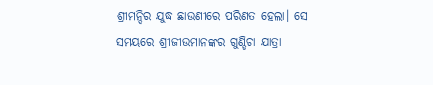ଶ୍ରୀମନ୍ଦିର ଯୁଦ୍ଧ ଛାଉଣୀରେ ପରିଣତ ହେଲା। ସେ ସମୟରେ ଶ୍ରୀଜୀଉମାନଙ୍କର ଗୁଣ୍ଡିଚା ଯାତ୍ରା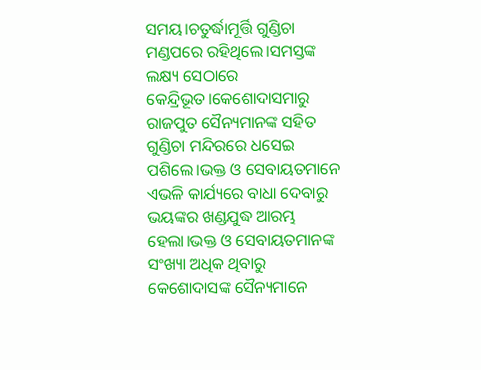ସମୟ।ଚତୁର୍ଦ୍ଧାମୂର୍ତ୍ତି ଗୁଣ୍ଡିଚା ମଣ୍ଡପରେ ରହିଥିଲେ।ସମସ୍ତଙ୍କ ଲକ୍ଷ୍ୟ ସେଠାରେ କେନ୍ଦ୍ରିଭୂତ।କେଶୋଦାସମାରୁ ରାଜପୁତ ସୈନ୍ୟମାନଙ୍କ ସହିତ ଗୁଣ୍ଡିଚା ମନ୍ଦିରରେ ଧସେଇ ପଶିଲେ।ଭକ୍ତ ଓ ସେବାୟତମାନେ ଏଭଳି କାର୍ଯ୍ୟରେ ବାଧା ଦେବାରୁ ଭୟଙ୍କର ଖଣ୍ଡଯୁଦ୍ଧ ଆରମ୍ଭ ହେଲା।ଭକ୍ତ ଓ ସେବାୟତମାନଙ୍କ ସଂଖ୍ୟା ଅଧିକ ଥିବାରୁ କେଶୋଦାସଙ୍କ ସୈନ୍ୟମାନେ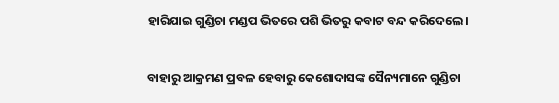ହାରିଯାଇ ଗୁଣ୍ଡିଚା ମଣ୍ଡପ ଭିତରେ ପଶି ଭିତରୁ କବାଟ ବନ୍ଦ କରିଦେଲେ।

ବାହାରୁ ଆକ୍ରମଣ ପ୍ରବଳ ହେବାରୁ କେଶୋଦାସଙ୍କ ସୈନ୍ୟମାନେ ଗୁଣ୍ଡିଚା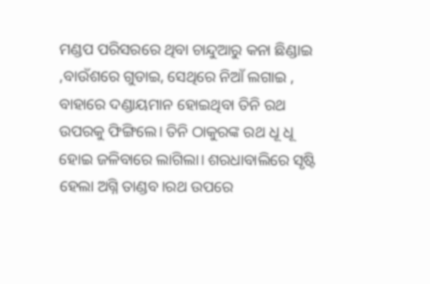ମଣ୍ଡପ ପରିସରରେ ଥିବା ଚାନ୍ଦୁଆରୁ କନା ଛିଣ୍ଡାଇ ,ବାଉଁଶରେ ଗୁଡାଇ, ସେଥିରେ ନିଆଁ ଲଗାଇ , ବାହାରେ ଦଣ୍ଡାୟମାନ ହୋଇଥିବା ତିନି ରଥ ଉପରକୁ ଫିଙ୍ଗିଲେ। ତିନି ଠାକୁରଙ୍କ ରଥ ଧୂ ଧୂ ହୋଇ ଜଳିବାରେ ଲାଗିଲା। ଶରଧାବାଲିରେ ସୃଷ୍ଟି ହେଲା ଅଗ୍ନି ତାଣ୍ଡବ।ରଥ ଉପରେ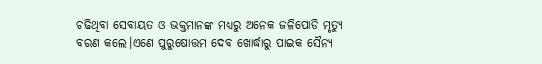ଚଢିଥିବା ସେବାୟତ ଓ ଭକ୍ତମାନଙ୍କ ମଧ୍ୟରୁ ଅନେକ ଜଳିପୋଡି ମୃତ୍ୟୁ ବରଣ କଲେ।ଏଣେ ପୁରୁଷୋତ୍ତମ ଦେବ ଖୋର୍ଦ୍ଧାରୁ ପାଇକ ସୈନ୍ୟ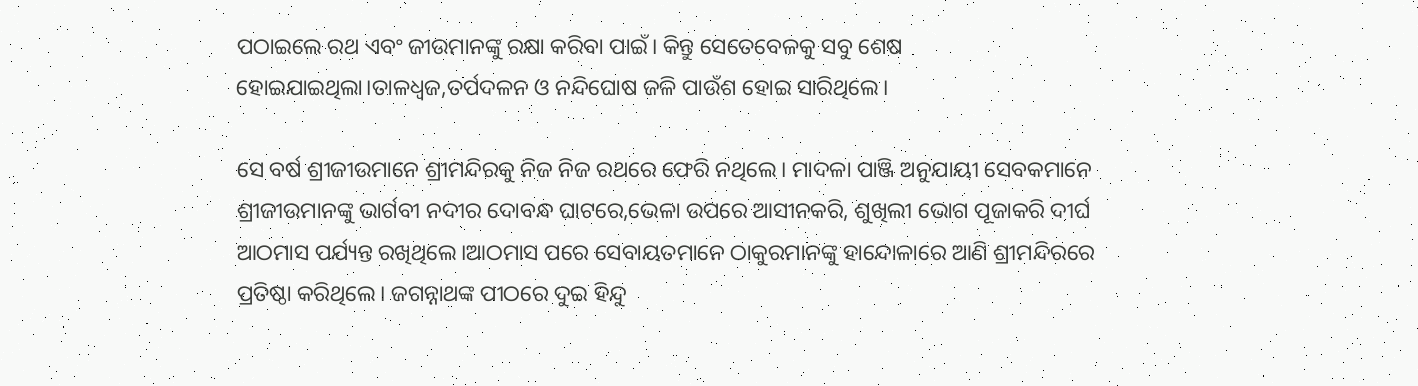ପଠାଇଲେ ରଥ ଏବଂ ଜୀଉମାନଙ୍କୁ ରକ୍ଷା କରିବା ପାଇଁ। କିନ୍ତୁ ସେତେବେଳକୁ ସବୁ ଶେଷ ହୋଇଯାଇଥିଲା।ତାଳଧ୍ବଜ,ତର୍ପଦଳନ ଓ ନନ୍ଦିଘୋଷ ଜଳି ପାଉଁଶ ହୋଇ ସାରିଥିଲେ।

ସେ ବର୍ଷ ଶ୍ରୀଜୀଉମାନେ ଶ୍ରୀମନ୍ଦିରକୁ ନିଜ ନିଜ ରଥରେ ଫେରି ନଥିଲେ। ମାଦଳା ପାଞ୍ଜି ଅନୁଯାୟୀ ସେବକମାନେ ଶ୍ରୀଜୀଉମାନଙ୍କୁ ଭାର୍ଗବୀ ନଦୀର ଦୋବନ୍ଧ ଘାଟରେ,ଭେଳା ଉପରେ ଆସୀନକରି, ଶୁଖିଲୀ ଭୋଗ ପୂଜାକରି ଦୀର୍ଘ ଆଠମାସ ପର୍ଯ୍ୟନ୍ତ ରଖିଥିଲେ।ଆଠମାସ ପରେ ସେବାୟତମାନେ ଠାକୁରମାନଙ୍କୁ ହାନ୍ଦୋଳାରେ ଆଣି ଶ୍ରୀମନ୍ଦିରରେ ପ୍ରତିଷ୍ଠା କରିଥିଲେ। ଜଗନ୍ନାଥଙ୍କ ପୀଠରେ ଦୁଇ ହିନ୍ଦୁ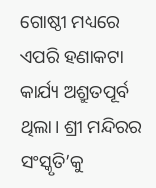ଗୋଷ୍ଠୀ ମଧ୍ୟରେ ଏପରି ହଣାକଟା କାର୍ଯ୍ୟ ଅଶ୍ରୁତପୂର୍ବ ଥିଲା। ଶ୍ରୀ ମନ୍ଦିରର ସଂସ୍କୃତି’କୁ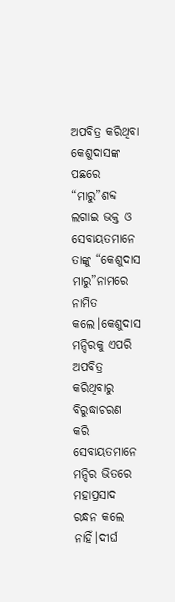ଅପବିତ୍ର କରିଥିବା କେଶୁଦାସଙ୍କ ପଛରେ “ମାରୁ”ଶବ୍ଦ ଲଗାଇ ଭକ୍ତ ଓ ସେବାୟତମାନେ ତାଙ୍କୁ “କେଶୁଦାସ ମାରୁ”ନାମରେ ନାମିତ କଲେ।କେଶୁଦାସ ମନ୍ଦିରକୁ ଏପରି ଅପବିତ୍ର କରିଥିବାରୁ ବିରୁଦ୍ଧାଚରଣ କରି ସେବାୟତମାନେ ମନ୍ଦିର ଭିତରେ ମହାପ୍ରସାଦ ରନ୍ଧନ କଲେ ନାହିଁ।ଦୀର୍ଘ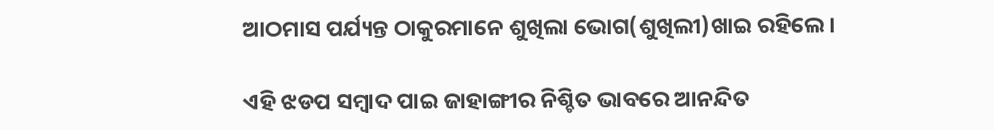ଆଠମାସ ପର୍ଯ୍ୟନ୍ତ ଠାକୁରମାନେ ଶୁଖିଲା ଭୋଗ(ଶୁଖିଲୀ)ଖାଇ ରହିଲେ।

ଏହି ଝଡପ ସମ୍ବାଦ ପାଇ ଜାହାଙ୍ଗୀର ନିଶ୍ଚିତ ଭାବରେ ଆନନ୍ଦିତ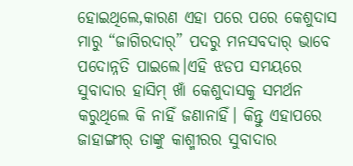ହୋଇଥିଲେ,କାରଣ ଏହା ପରେ ପରେ କେଶୁଦାସ ମାରୁ “ଜାଗିରଦାର୍” ପଦରୁ ମନସବଦାର୍ ଭାବେ ପଦୋନ୍ନତି ପାଇଲେ।ଏହି ଝଡପ ସମୟରେ ସୁବାଦାର ହାସିମ୍ ଖାଁ କେଶୁଦାସକୁ ସମର୍ଥନ କରୁଥିଲେ କି ନାହିଁ ଜଣାନାହିଁ। କିନ୍ତୁ ଏହାପରେ ଜାହାଙ୍ଗୀର୍ ତାଙ୍କୁ କାଶ୍ମୀରର ସୁବାଦାର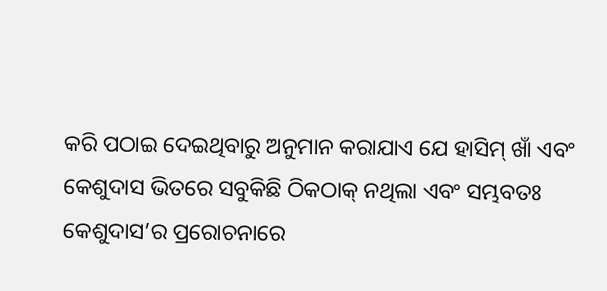କରି ପଠାଇ ଦେଇଥିବାରୁ ଅନୁମାନ କରାଯାଏ ଯେ ହାସିମ୍ ଖାଁ ଏବଂ କେଶୁଦାସ ଭିତରେ ସବୁକିଛି ଠିକଠାକ୍ ନଥିଲା ଏବଂ ସମ୍ଭବତଃ କେଶୁଦାସ’ର ପ୍ରରୋଚନାରେ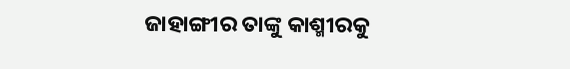ଜାହାଙ୍ଗୀର ତାଙ୍କୁ କାଶ୍ମୀରକୁ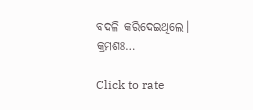ବଦଳି କରିଦେଇଥିଲେ।
କ୍ରମଶଃ…

Click to rate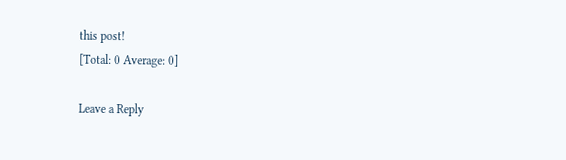this post!
[Total: 0 Average: 0]

Leave a Reply